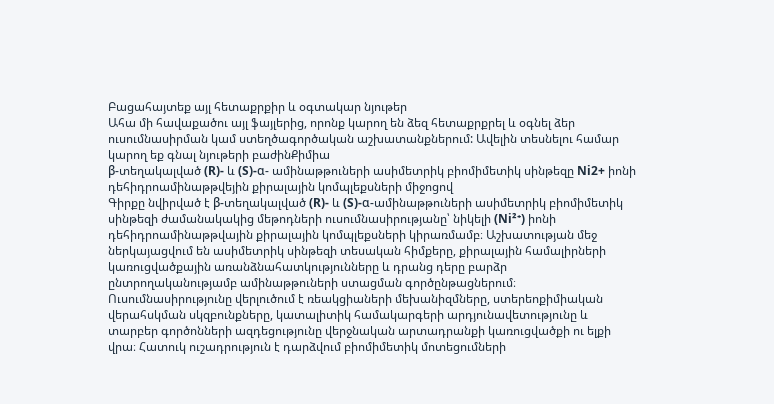Բացահայտեք այլ հետաքրքիր և օգտակար նյութեր
Ահա մի հավաքածու այլ ֆայլերից, որոնք կարող են ձեզ հետաքրքրել և օգնել ձեր ուսումնասիրման կամ ստեղծագործական աշխատանքներում: Ավելին տեսնելու համար կարող եք գնալ նյութերի բաժինՔիմիա
β-տեղակալված (R)- և (S)-α- ամինաթթուների ասիմետրիկ բիոմիմետիկ սինթեզը Ni2+ իոնի դեհիդրոամինաթթվեյին քիրալային կոմպլեքսների միջոցով
Գիրքը նվիրված է β-տեղակալված (R)- և (S)-α-ամինաթթուների ասիմետրիկ բիոմիմետիկ սինթեզի ժամանակակից մեթոդների ուսումնասիրությանը՝ նիկելի (Ni²⁺) իոնի դեհիդրոամինաթթվային քիրալային կոմպլեքսների կիրառմամբ։ Աշխատության մեջ ներկայացվում են ասիմետրիկ սինթեզի տեսական հիմքերը, քիրալային համալիրների կառուցվածքային առանձնահատկությունները և դրանց դերը բարձր ընտրողականությամբ ամինաթթուների ստացման գործընթացներում։ Ուսումնասիրությունը վերլուծում է ռեակցիաների մեխանիզմները, ստերեոքիմիական վերահսկման սկզբունքները, կատալիտիկ համակարգերի արդյունավետությունը և տարբեր գործոնների ազդեցությունը վերջնական արտադրանքի կառուցվածքի ու ելքի վրա։ Հատուկ ուշադրություն է դարձվում բիոմիմետիկ մոտեցումների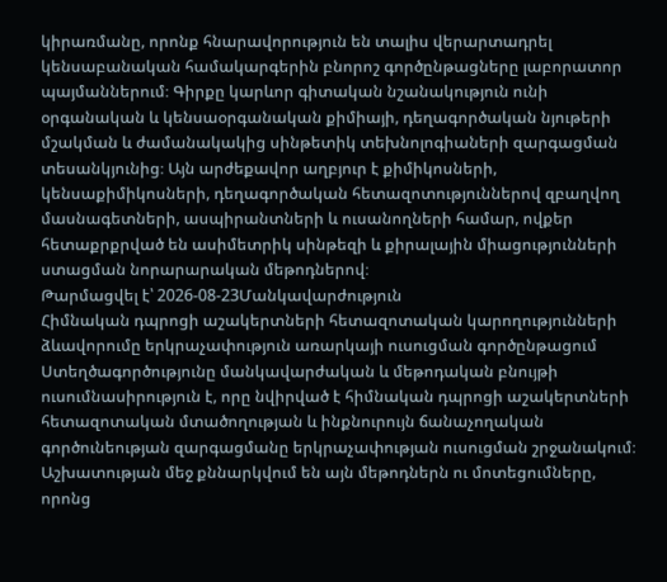կիրառմանը, որոնք հնարավորություն են տալիս վերարտադրել կենսաբանական համակարգերին բնորոշ գործընթացները լաբորատոր պայմաններում։ Գիրքը կարևոր գիտական նշանակություն ունի օրգանական և կենսաօրգանական քիմիայի, դեղագործական նյութերի մշակման և ժամանակակից սինթետիկ տեխնոլոգիաների զարգացման տեսանկյունից։ Այն արժեքավոր աղբյուր է քիմիկոսների, կենսաքիմիկոսների, դեղագործական հետազոտություններով զբաղվող մասնագետների, ասպիրանտների և ուսանողների համար, ովքեր հետաքրքրված են ասիմետրիկ սինթեզի և քիրալային միացությունների ստացման նորարարական մեթոդներով։
Թարմացվել է՝ 2026-08-23Մանկավարժություն
Հիմնական դպրոցի աշակերտների հետազոտական կարողությունների ձևավորումը երկրաչափություն առարկայի ուսուցման գործընթացում
Ստեղծագործությունը մանկավարժական և մեթոդական բնույթի ուսումնասիրություն է, որը նվիրված է հիմնական դպրոցի աշակերտների հետազոտական մտածողության և ինքնուրույն ճանաչողական գործունեության զարգացմանը երկրաչափության ուսուցման շրջանակում։ Աշխատության մեջ քննարկվում են այն մեթոդներն ու մոտեցումները, որոնց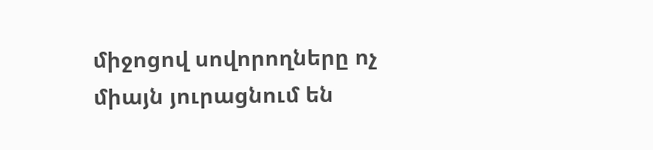միջոցով սովորողները ոչ միայն յուրացնում են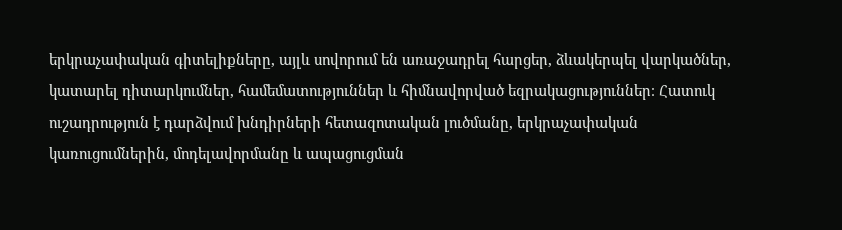երկրաչափական գիտելիքները, այլև սովորում են առաջադրել հարցեր, ձևակերպել վարկածներ, կատարել դիտարկումներ, համեմատություններ և հիմնավորված եզրակացություններ։ Հատուկ ուշադրություն է դարձվում խնդիրների հետազոտական լուծմանը, երկրաչափական կառուցումներին, մոդելավորմանը և ապացուցման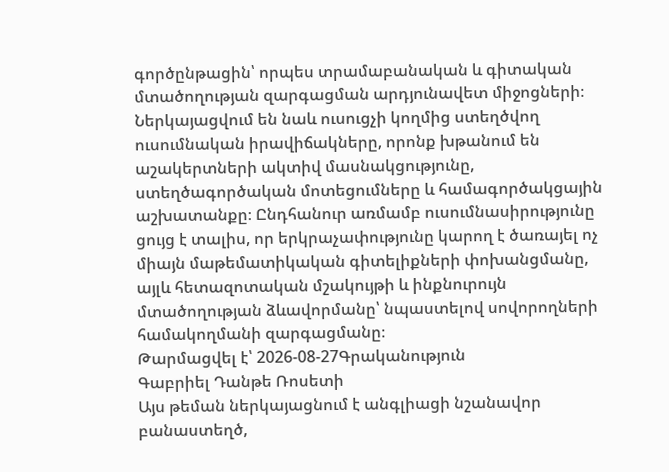գործընթացին՝ որպես տրամաբանական և գիտական մտածողության զարգացման արդյունավետ միջոցների։ Ներկայացվում են նաև ուսուցչի կողմից ստեղծվող ուսումնական իրավիճակները, որոնք խթանում են աշակերտների ակտիվ մասնակցությունը, ստեղծագործական մոտեցումները և համագործակցային աշխատանքը։ Ընդհանուր առմամբ ուսումնասիրությունը ցույց է տալիս, որ երկրաչափությունը կարող է ծառայել ոչ միայն մաթեմատիկական գիտելիքների փոխանցմանը, այլև հետազոտական մշակույթի և ինքնուրույն մտածողության ձևավորմանը՝ նպաստելով սովորողների համակողմանի զարգացմանը։
Թարմացվել է՝ 2026-08-27Գրականություն
Գաբրիել Դանթե Ռոսետի
Այս թեման ներկայացնում է անգլիացի նշանավոր բանաստեղծ,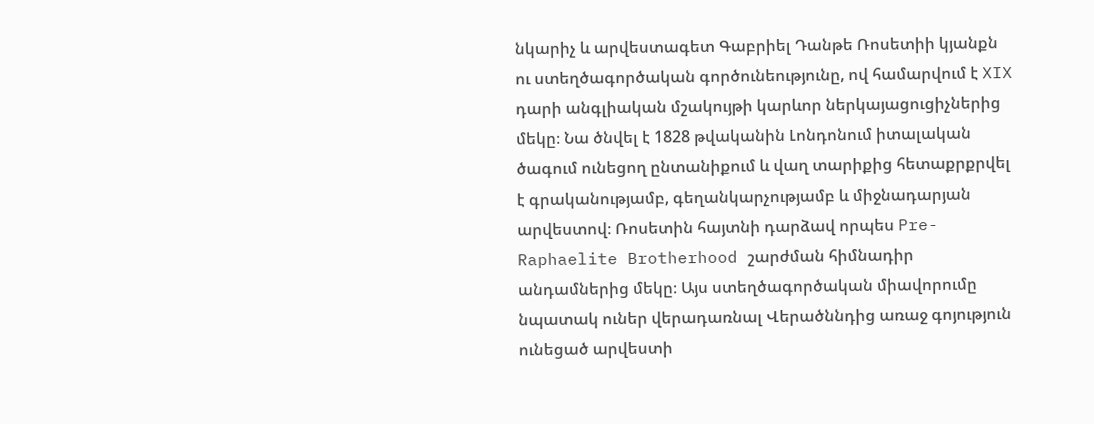նկարիչ և արվեստագետ Գաբրիել Դանթե Ռոսետիի կյանքն ու ստեղծագործական գործունեությունը, ով համարվում է XIX դարի անգլիական մշակույթի կարևոր ներկայացուցիչներից մեկը։ Նա ծնվել է 1828 թվականին Լոնդոնում իտալական ծագում ունեցող ընտանիքում և վաղ տարիքից հետաքրքրվել է գրականությամբ, գեղանկարչությամբ և միջնադարյան արվեստով։ Ռոսետին հայտնի դարձավ որպես Pre-Raphaelite Brotherhood շարժման հիմնադիր անդամներից մեկը։ Այս ստեղծագործական միավորումը նպատակ ուներ վերադառնալ Վերածննդից առաջ գոյություն ունեցած արվեստի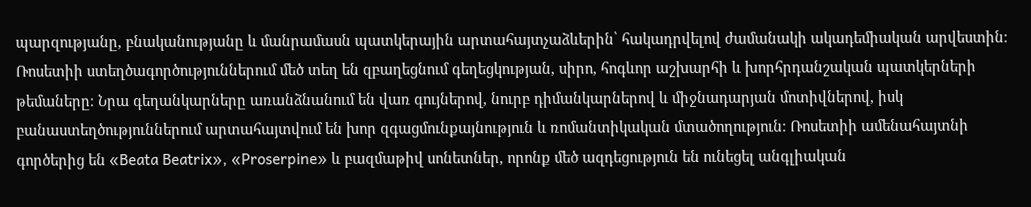պարզությանը, բնականությանը և մանրամասն պատկերային արտահայտչաձևերին՝ հակադրվելով ժամանակի ակադեմիական արվեստին։ Ռոսետիի ստեղծագործություններում մեծ տեղ են զբաղեցնում գեղեցկության, սիրո, հոգևոր աշխարհի և խորհրդանշական պատկերների թեմաները։ Նրա գեղանկարները առանձնանում են վառ գույներով, նուրբ դիմանկարներով և միջնադարյան մոտիվներով, իսկ բանաստեղծություններում արտահայտվում են խոր զգացմունքայնություն և ռոմանտիկական մտածողություն։ Ռոսետիի ամենահայտնի գործերից են «Beata Beatrix», «Proserpine» և բազմաթիվ սոնետներ, որոնք մեծ ազդեցություն են ունեցել անգլիական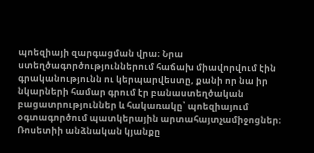պոեզիայի զարգացման վրա։ Նրա ստեղծագործություններում հաճախ միավորվում էին գրականությունն ու կերպարվեստը, քանի որ նա իր նկարների համար գրում էր բանաստեղծական բացատրություններ և հակառակը՝ պոեզիայում օգտագործում պատկերային արտահայտչամիջոցներ։ Ռոսետիի անձնական կյանքը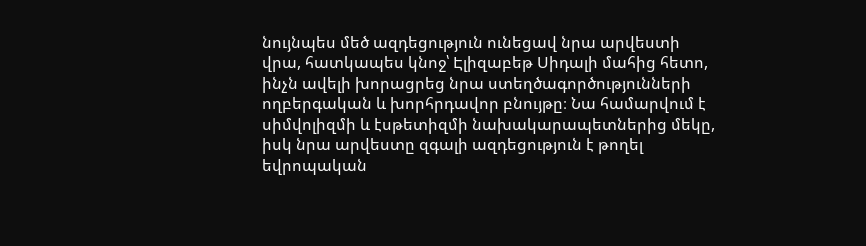նույնպես մեծ ազդեցություն ունեցավ նրա արվեստի վրա, հատկապես կնոջ՝ Էլիզաբեթ Սիդալի մահից հետո, ինչն ավելի խորացրեց նրա ստեղծագործությունների ողբերգական և խորհրդավոր բնույթը։ Նա համարվում է սիմվոլիզմի և էսթետիզմի նախակարապետներից մեկը, իսկ նրա արվեստը զգալի ազդեցություն է թողել եվրոպական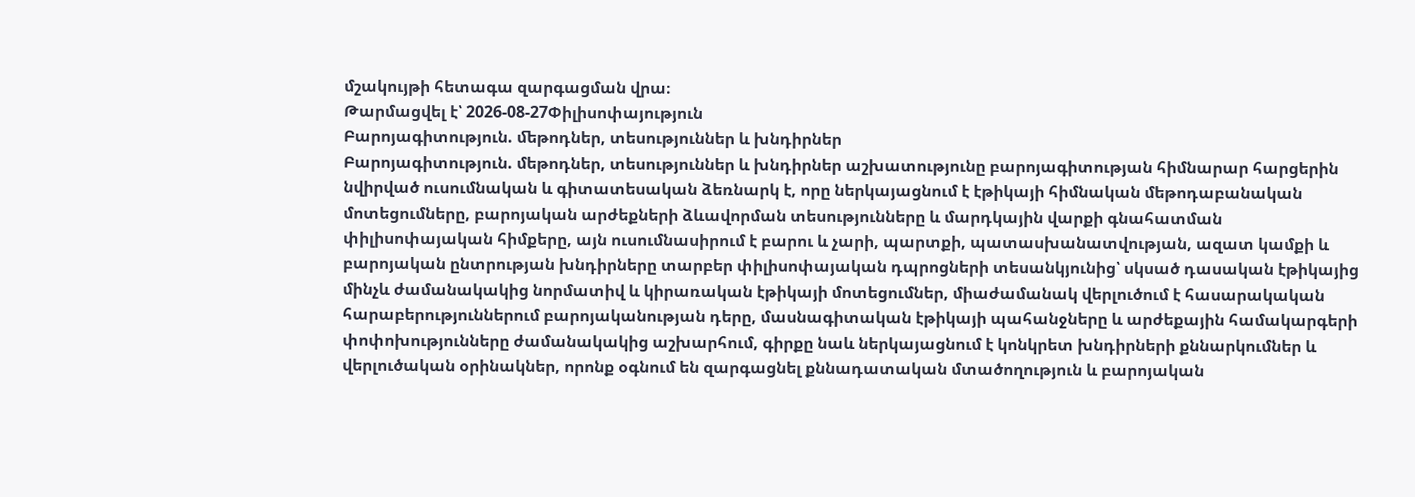մշակույթի հետագա զարգացման վրա։
Թարմացվել է՝ 2026-08-27Փիլիսոփայություն
Բարոյագիտություն. ﬔթոդներ, տեսություններ և խնդիրներ
Բարոյագիտություն. մեթոդներ, տեսություններ և խնդիրներ աշխատությունը բարոյագիտության հիմնարար հարցերին նվիրված ուսումնական և գիտատեսական ձեռնարկ է, որը ներկայացնում է էթիկայի հիմնական մեթոդաբանական մոտեցումները, բարոյական արժեքների ձևավորման տեսությունները և մարդկային վարքի գնահատման փիլիսոփայական հիմքերը, այն ուսումնասիրում է բարու և չարի, պարտքի, պատասխանատվության, ազատ կամքի և բարոյական ընտրության խնդիրները տարբեր փիլիսոփայական դպրոցների տեսանկյունից՝ սկսած դասական էթիկայից մինչև ժամանակակից նորմատիվ և կիրառական էթիկայի մոտեցումներ, միաժամանակ վերլուծում է հասարակական հարաբերություններում բարոյականության դերը, մասնագիտական էթիկայի պահանջները և արժեքային համակարգերի փոփոխությունները ժամանակակից աշխարհում, գիրքը նաև ներկայացնում է կոնկրետ խնդիրների քննարկումներ և վերլուծական օրինակներ, որոնք օգնում են զարգացնել քննադատական մտածողություն և բարոյական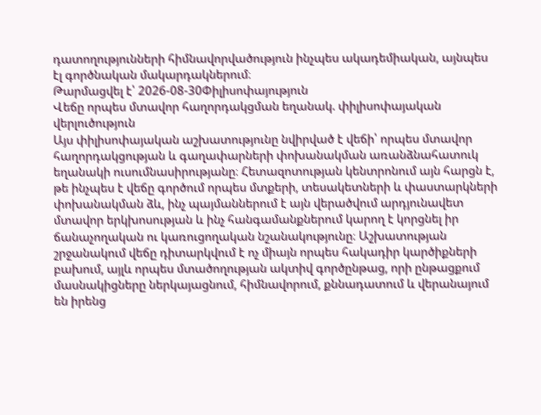դատողությունների հիմնավորվածություն ինչպես ակադեմիական, այնպես էլ գործնական մակարդակներում։
Թարմացվել է՝ 2026-08-30Փիլիսոփայություն
Վեճը որպես մտավոր հաղորդակցման եղանակ. փիլիսոփայական վերլուծություն
Այս փիլիսոփայական աշխատությունը նվիրված է վեճի՝ որպես մտավոր հաղորդակցության և գաղափարների փոխանակման առանձնահատուկ եղանակի ուսումնասիրությանը։ Հետազոտության կենտրոնում այն հարցն է, թե ինչպես է վեճը գործում որպես մտքերի, տեսակետների և փաստարկների փոխանակման ձև, ինչ պայմաններում է այն վերածվում արդյունավետ մտավոր երկխոսության և ինչ հանգամանքներում կարող է կորցնել իր ճանաչողական ու կառուցողական նշանակությունը։ Աշխատության շրջանակում վեճը դիտարկվում է ոչ միայն որպես հակադիր կարծիքների բախում, այլև որպես մտածողության ակտիվ գործընթաց, որի ընթացքում մասնակիցները ներկայացնում, հիմնավորում, քննադատում և վերանայում են իրենց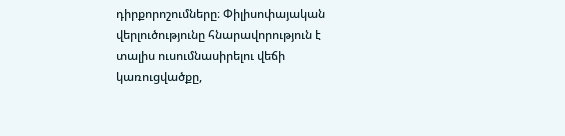դիրքորոշումները։ Փիլիսոփայական վերլուծությունը հնարավորություն է տալիս ուսումնասիրելու վեճի կառուցվածքը,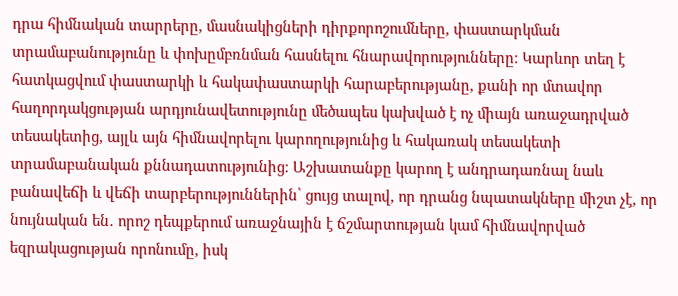դրա հիմնական տարրերը, մասնակիցների դիրքորոշումները, փաստարկման տրամաբանությունը և փոխըմբռնման հասնելու հնարավորությունները։ Կարևոր տեղ է հատկացվում փաստարկի և հակափաստարկի հարաբերությանը, քանի որ մտավոր հաղորդակցության արդյունավետությունը մեծապես կախված է ոչ միայն առաջադրված տեսակետից, այլև այն հիմնավորելու կարողությունից և հակառակ տեսակետի տրամաբանական քննադատությունից։ Աշխատանքը կարող է անդրադառնալ նաև բանավեճի և վեճի տարբերություններին՝ ցույց տալով, որ դրանց նպատակները միշտ չէ, որ նույնական են․ որոշ դեպքերում առաջնային է ճշմարտության կամ հիմնավորված եզրակացության որոնումը, իսկ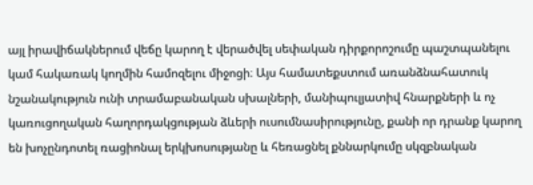այլ իրավիճակներում վեճը կարող է վերածվել սեփական դիրքորոշումը պաշտպանելու կամ հակառակ կողմին համոզելու միջոցի։ Այս համատեքստում առանձնահատուկ նշանակություն ունի տրամաբանական սխալների, մանիպուլյատիվ հնարքների և ոչ կառուցողական հաղորդակցության ձևերի ուսումնասիրությունը, քանի որ դրանք կարող են խոչընդոտել ռացիոնալ երկխոսությանը և հեռացնել քննարկումը սկզբնական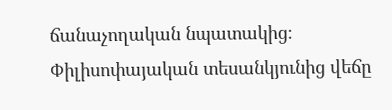ճանաչողական նպատակից։ Փիլիսոփայական տեսանկյունից վեճը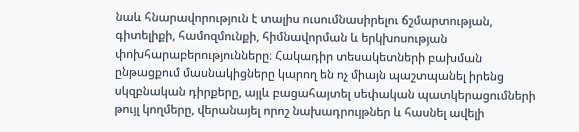նաև հնարավորություն է տալիս ուսումնասիրելու ճշմարտության, գիտելիքի, համոզմունքի, հիմնավորման և երկխոսության փոխհարաբերությունները։ Հակադիր տեսակետների բախման ընթացքում մասնակիցները կարող են ոչ միայն պաշտպանել իրենց սկզբնական դիրքերը, այլև բացահայտել սեփական պատկերացումների թույլ կողմերը, վերանայել որոշ նախադրույթներ և հասնել ավելի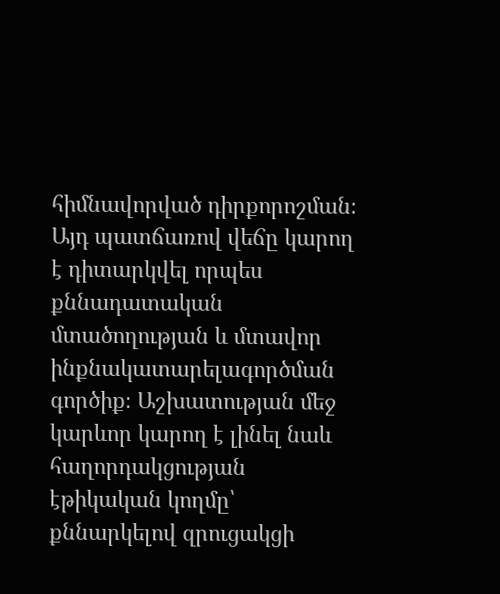հիմնավորված դիրքորոշման։ Այդ պատճառով վեճը կարող է դիտարկվել որպես քննադատական մտածողության և մտավոր ինքնակատարելագործման գործիք։ Աշխատության մեջ կարևոր կարող է լինել նաև հաղորդակցության էթիկական կողմը՝ քննարկելով զրուցակցի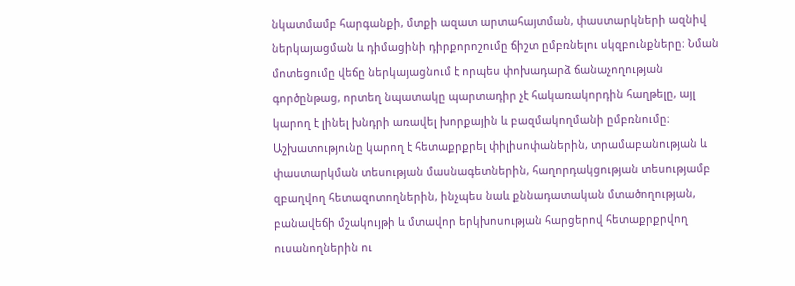նկատմամբ հարգանքի, մտքի ազատ արտահայտման, փաստարկների ազնիվ ներկայացման և դիմացինի դիրքորոշումը ճիշտ ըմբռնելու սկզբունքները։ Նման մոտեցումը վեճը ներկայացնում է որպես փոխադարձ ճանաչողության գործընթաց, որտեղ նպատակը պարտադիր չէ հակառակորդին հաղթելը, այլ կարող է լինել խնդրի առավել խորքային և բազմակողմանի ըմբռնումը։ Աշխատությունը կարող է հետաքրքրել փիլիսոփաներին, տրամաբանության և փաստարկման տեսության մասնագետներին, հաղորդակցության տեսությամբ զբաղվող հետազոտողներին, ինչպես նաև քննադատական մտածողության, բանավեճի մշակույթի և մտավոր երկխոսության հարցերով հետաքրքրվող ուսանողներին ու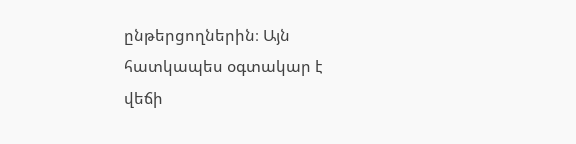ընթերցողներին։ Այն հատկապես օգտակար է վեճի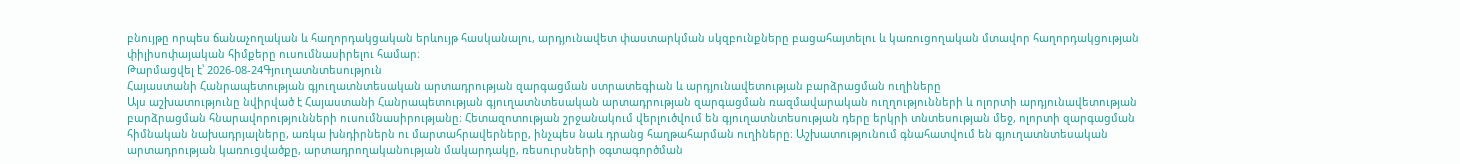բնույթը որպես ճանաչողական և հաղորդակցական երևույթ հասկանալու, արդյունավետ փաստարկման սկզբունքները բացահայտելու և կառուցողական մտավոր հաղորդակցության փիլիսոփայական հիմքերը ուսումնասիրելու համար։
Թարմացվել է՝ 2026-08-24Գյուղատնտեսություն
Հայաստանի Հանրապետության գյուղատնտեսական արտադրության զարգացման ստրատեգիան և արդյունավետության բարձրացման ուղիները
Այս աշխատությունը նվիրված է Հայաստանի Հանրապետության գյուղատնտեսական արտադրության զարգացման ռազմավարական ուղղությունների և ոլորտի արդյունավետության բարձրացման հնարավորությունների ուսումնասիրությանը։ Հետազոտության շրջանակում վերլուծվում են գյուղատնտեսության դերը երկրի տնտեսության մեջ, ոլորտի զարգացման հիմնական նախադրյալները, առկա խնդիրներն ու մարտահրավերները, ինչպես նաև դրանց հաղթահարման ուղիները։ Աշխատությունում գնահատվում են գյուղատնտեսական արտադրության կառուցվածքը, արտադրողականության մակարդակը, ռեսուրսների օգտագործման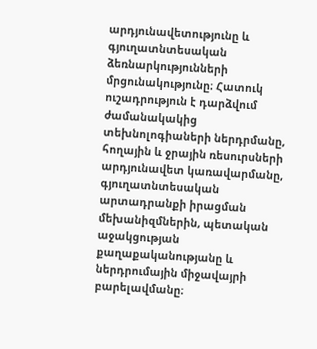արդյունավետությունը և գյուղատնտեսական ձեռնարկությունների մրցունակությունը։ Հատուկ ուշադրություն է դարձվում ժամանակակից տեխնոլոգիաների ներդրմանը, հողային և ջրային ռեսուրսների արդյունավետ կառավարմանը, գյուղատնտեսական արտադրանքի իրացման մեխանիզմներին, պետական աջակցության քաղաքականությանը և ներդրումային միջավայրի բարելավմանը։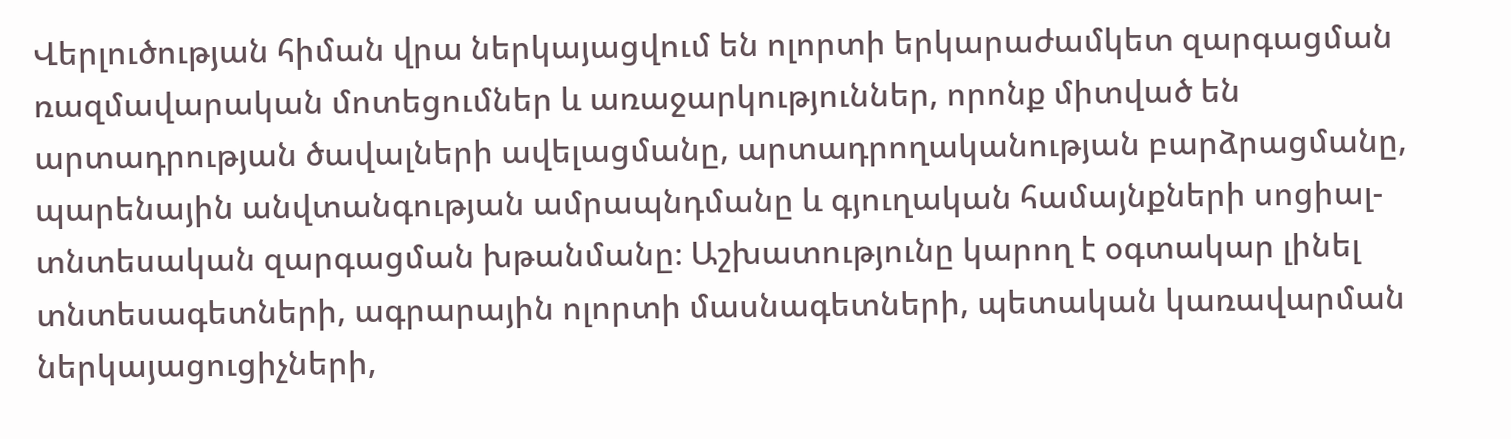Վերլուծության հիման վրա ներկայացվում են ոլորտի երկարաժամկետ զարգացման ռազմավարական մոտեցումներ և առաջարկություններ, որոնք միտված են արտադրության ծավալների ավելացմանը, արտադրողականության բարձրացմանը, պարենային անվտանգության ամրապնդմանը և գյուղական համայնքների սոցիալ-տնտեսական զարգացման խթանմանը։ Աշխատությունը կարող է օգտակար լինել տնտեսագետների, ագրարային ոլորտի մասնագետների, պետական կառավարման ներկայացուցիչների,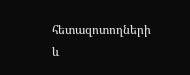հետազոտողների և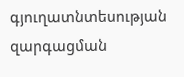գյուղատնտեսության զարգացման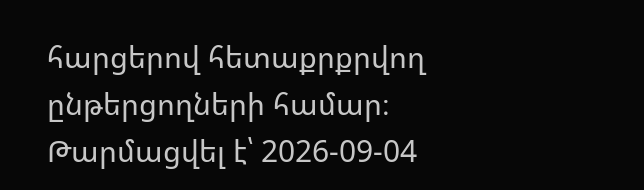հարցերով հետաքրքրվող ընթերցողների համար։
Թարմացվել է՝ 2026-09-04